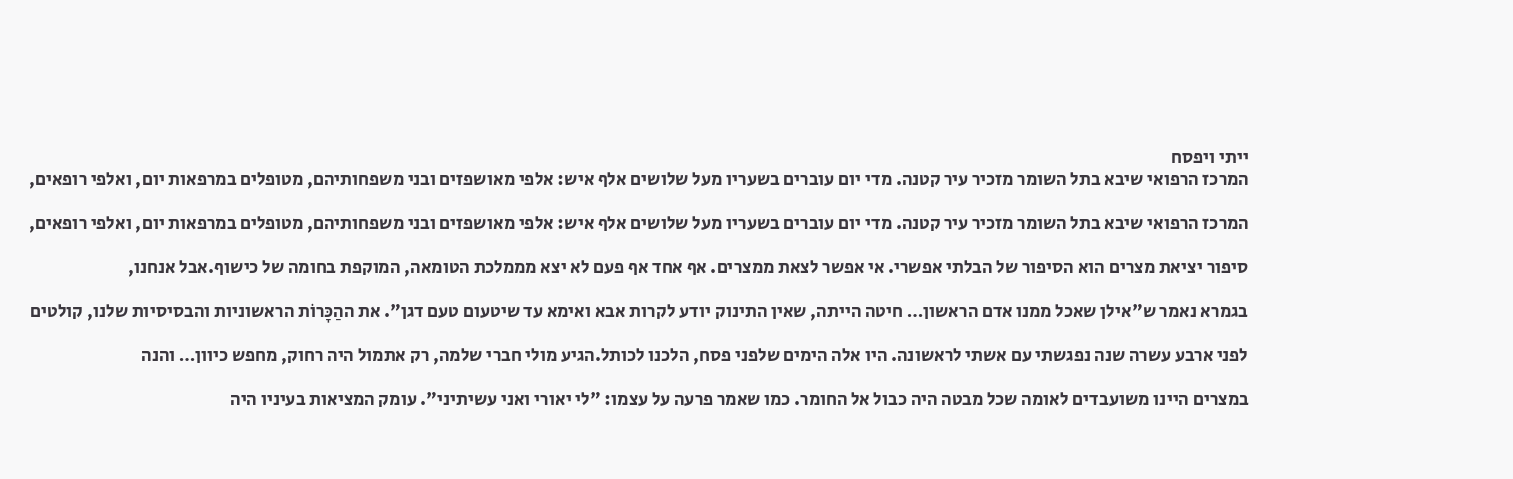ייתי ויפסח
המרכז הרפואי שיבא בתל השומר מזכיר עיר קטנה. מדי יום עוברים בשעריו מעל שלושים אלף איש: אלפי מאושפזים ובני משפחותיהם, מטופלים במרפאות יום, ואלפי רופאים,

המרכז הרפואי שיבא בתל השומר מזכיר עיר קטנה. מדי יום עוברים בשעריו מעל שלושים אלף איש: אלפי מאושפזים ובני משפחותיהם, מטופלים במרפאות יום, ואלפי רופאים,

סיפור יציאת מצרים הוא הסיפור של הבלתי אפשרי. אי אפשר לצאת ממצרים. אף אחד אף פעם לא יצא מממלכת הטומאה, המוקפת בחומה של כישוף.אבל אנחנו,

בגמרא נאמר ש"אילן שאכל ממנו אדם הראשון… חיטה הייתה, שאין התינוק יודע לקרות אבא ואימא עד שיטעום טעם דגן". את ההַכָּרוֹת הראשוניות והבסיסיות שלנו, קולטים

לפני ארבע עשרה שנה נפגשתי עם אשתי לראשונה. היו אלה הימים שלפני פסח, הלכנו לכותל.הגיע מולי חברי שלמה, רק אתמול היה רחוק, מחפש כיוון… והנה

במצרים היינו משועבדים לאומה שכל מבטה היה כבול אל החומר. כמו שאמר פרעה על עצמו: "לי יאורי ואני עשיתיני". עומק המציאות בעיניו היה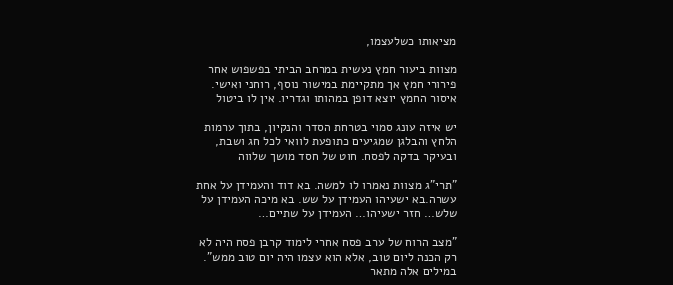מציאותו כשלעצמו,

מצוות ביעור חמץ נעשית במרחב הביתי בפשפוש אחר פירורי חמץ אך מתקיימת במישור נוסף, רוחני ואישי. איסור החמץ יוצא דופן במהותו וגדריו. אין לו ביטול

יש איזה עונג סמוי בטרחת הסדר והנקיון, בתוך ערמות הלחץ והבלגן שמגיעים כתופעת לוואי לכל חג ושבת, ובעיקר בדקה לפסח. חוט של חסד מושך שלווה

"תרי"ג מצוות נאמרו לו למשה. בא דוד והעמידן על אחת עשרה.בא ישעיהו העמידן על שש. בא מיכה העמידן על שלש… חזר ישעיהו… העמידן על שתיים…

"מצב הרוח של ערב פסח אחרי לימוד קרבן פסח היה לא רק הכנה ליום טוב, אלא הוא עצמו היה יום טוב ממש". במילים אלה מתאר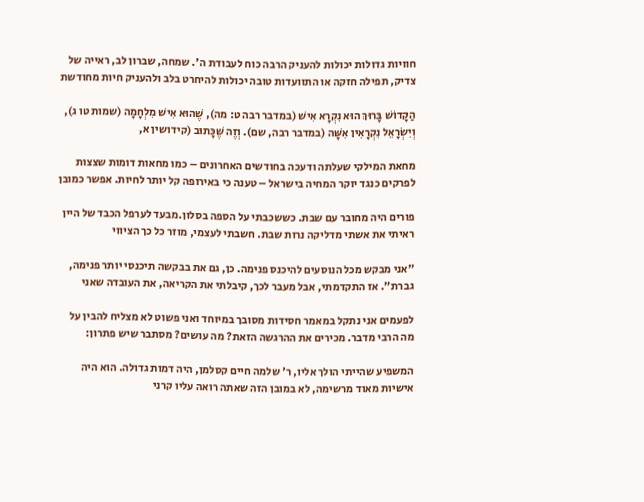חוויות גדולות יכולות להעניק הרבה כוח לעבודת ה'. שמחה, שברון לב, ראייה של צדיק, תפילה חזקה או התוועדות טובה יכולות להיחרט בלב ולהעניק חיות מחודשת

הַקָּדוֹשׁ בָּרוּךְ הוּא נִקְרָא אִישׁ (במדבר רבה ט: מה), שֶׁהוּא אִישׁ מִלְחָמָה (שמות טו ג), וְיִשְׂרָאֵל נִקְרָאִין אִשָּׁה (במדבר רבה, שם). וְזֶה שֶׁכָּתוּב (קידושין א,

מחאת המילקי שעלתה ודעכה בחודשים האחרונים – כמו מחאות דומות שצצות לפרקים כנגד יוקר המחיה בישראל – טענה כי באירופה קל יותר לחיות. אפשר כמובן

פורים היה מחובר עם שבת. כששכבתי על הספה בסלון.מבעד לערפל הכבד של היין ראיתי את אשתי מדליקה נרות שבת. חשבתי לעצמי, מוזר כל כך הציווי

"אני מבקש מכל הנוסעים להיכנס פנימה. כן, גם את בבקשה תיכנסי יותר פנימה, גברת". אז התקדמתי, אבל מעבר לכך, קיבלתי את הקריאה, את העובדה שאני

לפעמים אני נתקל במאמר חסידות מסובך במיוחד ואני פשוט לא מצליח להבין על מה הרבי מדבר. מכירים את ההרגשה הזאת? מה עושים? מסתבר שיש פתרון:

המשפיע שהייתי הולך אליו, ר' שלמה חיים קסלמן, היה דמות גדולה. הוא היה אישיות מאוד מרשימה, לא במובן הזה שאתה רואה עליו קרני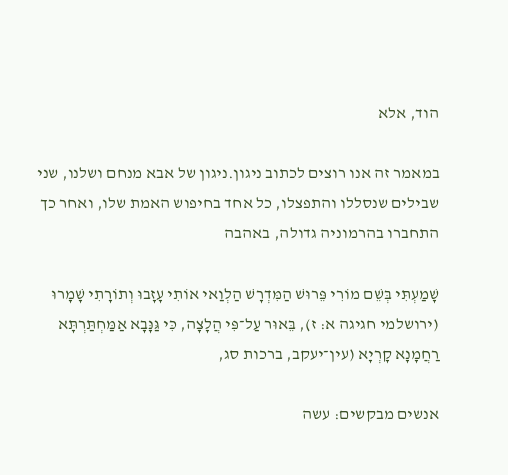הוד, אלא

במאמר זה אנו רוצים לכתוב ניגון.ניגון של אבא מנחם ושלנו, שני שבילים שנסללו והתפצלו, כל אחד בחיפוש האמת שלו, ואחר כך התחברו בהרמוניה גדולה, באהבה

שָׁמַעְתִּי בְּשֵׁם מוֹרִי פֵּרוּשׁ הַמִּדְרָשׁ הַלְוַאי אוֹתִי עָזָבוּ וְתוֹרָתִי שָׁמָרוּ (ירושלמי חגיגה א: ז), בֵּאוּר עַל־פִּי הֲלָצָה, כִּי גַּנָּבָא אַמַּחְתַּרְתָּא רַחֲמָנָא קָרְיָא (עין־יעקב, ברכות סג,

אנשים מבקשים: עשה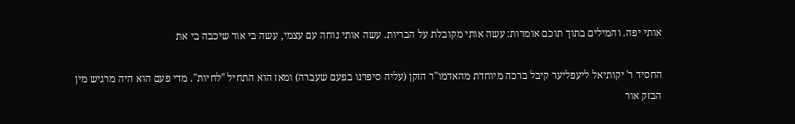אותי יפה. והמילים בתוך תוכם אומרות: עשה אותי מקובלת על הבריות. עשה אותי נוחה עם עצמי, עשה בי אור שיכבה בי את

החסיד ר' יקותיאל ליעפליער קיבל ברכה מיוחדת מהאדמו"ר הזקן (עליה סיפרנו בפעם שעברה) ומאז הוא התחיל "לחיות". מדי פעם הוא היה מרגיש מין הבזק אור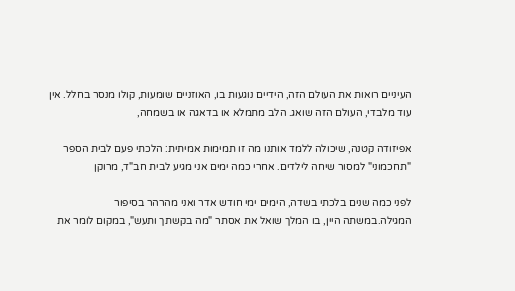העיניים רואות את העולם הזה, הידיים נוגעות בו, האוזניים שומעות, קולו מנסר בחלל. אין עוד מלבדי, העולם הזה שואג. הלב מתמלא או בדאגה או בשמחה,

אפיזודה קטנה, שיכולה ללמד אותנו מה זו תמימות אמיתית: הלכתי פעם לבית הספר "תחכמוני" למסור שיחה לילדים. אחרי כמה ימים אני מגיע לבית חב"ד, מרוקן

לפני כמה שנים בלכתי בשדה, הימים ימי חודש אדר ואני מהרהר בסיפור המגילה.במשתה היין, בו המלך שואל את אסתר "מה בקשתך ותעש", במקום לומר את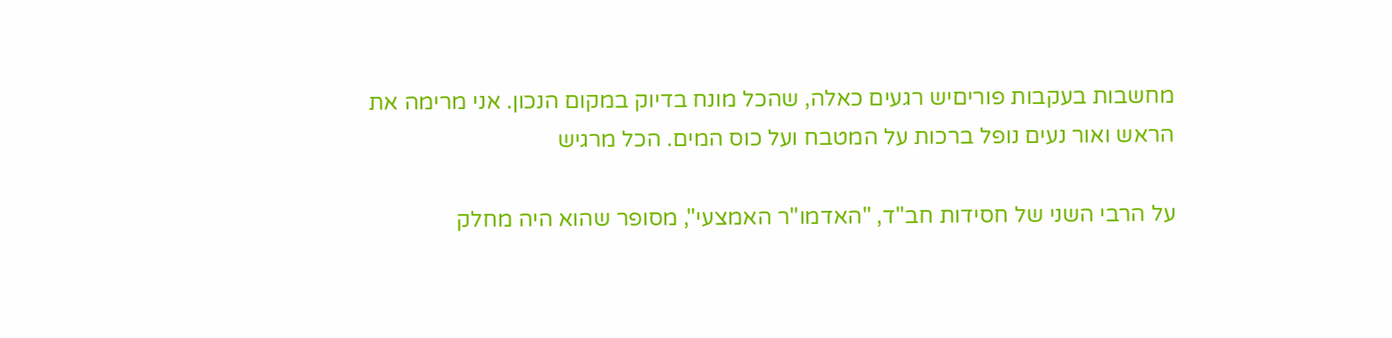מחשבות בעקבות פוריםיש רגעים כאלה, שהכל מונח בדיוק במקום הנכון. אני מרימה את הראש ואור נעים נופל ברכות על המטבח ועל כוס המים. הכל מרגיש

על הרבי השני של חסידות חב"ד, "האדמו"ר האמצעי", מסופר שהוא היה מחלק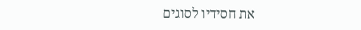את חסידיו לסוגים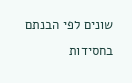שונים לפי הבנתם בחסידות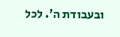ובעבודת ה'. לכל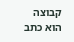קבוצה הוא כתב